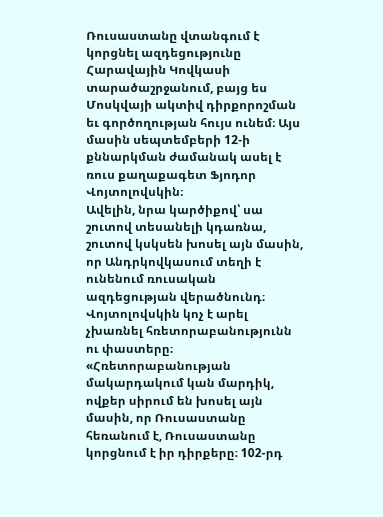Ռուսաստանը վտանգում է կորցնել ազդեցությունը Հարավային Կովկասի տարածաշրջանում, բայց ես Մոսկվայի ակտիվ դիրքորոշման եւ գործողության հույս ունեմ։ Այս մասին սեպտեմբերի 12-ի քննարկման ժամանակ ասել է ռուս քաղաքագետ Ֆյոդոր Վոյտոլովսկին։
Ավելին, նրա կարծիքով՝ սա շուտով տեսանելի կդառնա, շուտով կսկսեն խոսել այն մասին, որ Անդրկովկասում տեղի է ունենում ռուսական ազդեցության վերածնունդ։ Վոյտոլովսկին կոչ է արել չխառնել հռետորաբանությունն ու փաստերը։ «Հռետորաբանության մակարդակում կան մարդիկ, ովքեր սիրում են խոսել այն մասին, որ Ռուսաստանը հեռանում է, Ռուսաստանը կորցնում է իր դիրքերը։ 102-րդ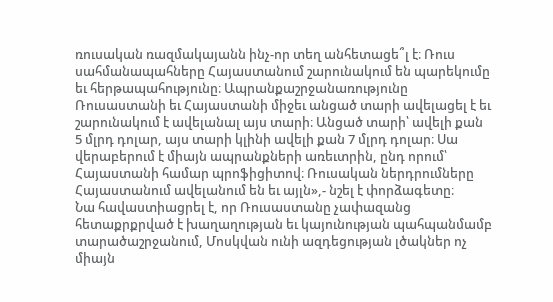ռուսական ռազմակայանն ինչ-որ տեղ անհետացե՞լ է։ Ռուս սահմանապահները Հայաստանում շարունակում են պարեկումը եւ հերթապահությունը։ Ապրանքաշրջանառությունը Ռուսաստանի եւ Հայաստանի միջեւ անցած տարի ավելացել է եւ շարունակում է ավելանալ այս տարի։ Անցած տարի՝ ավելի քան 5 մլրդ դոլար, այս տարի կլինի ավելի քան 7 մլրդ դոլար։ Սա վերաբերում է միայն ապրանքների առեւտրին, ընդ որում՝ Հայաստանի համար պրոֆիցիտով։ Ռուսական ներդրումները Հայաստանում ավելանում են եւ այլն»,- նշել է փորձագետը։
Նա հավաստիացրել է, որ Ռուսաստանը չափազանց հետաքրքրված է խաղաղության եւ կայունության պահպանմամբ տարածաշրջանում, Մոսկվան ունի ազդեցության լծակներ ոչ միայն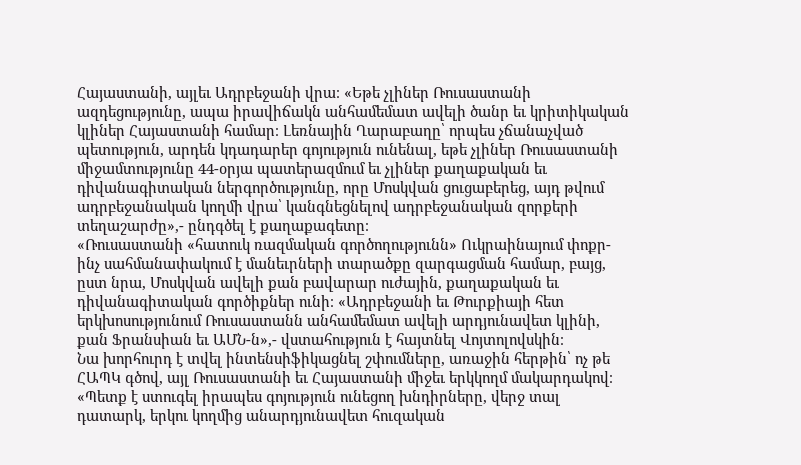Հայաստանի, այլեւ Ադրբեջանի վրա։ «Եթե չլիներ Ռուսաստանի ազդեցությունը, ապա իրավիճակն անհամեմատ ավելի ծանր եւ կրիտիկական կլիներ Հայաստանի համար։ Լեռնային Ղարաբաղը՝ որպես չճանաչված պետություն, արդեն կդադարեր գոյություն ունենալ, եթե չլիներ Ռուսաստանի միջամտությունը 44-օրյա պատերազմում եւ չլիներ քաղաքական եւ դիվանագիտական ներգործությունը, որը Մոսկվան ցուցաբերեց, այդ թվում ադրբեջանական կողմի վրա՝ կանգնեցնելով ադրբեջանական զորքերի տեղաշարժը»,- ընդգծել է քաղաքագետը։
«Ռուսաստանի «հատուկ ռազմական գործողությունն» Ուկրաինայում փոքր-ինչ սահմանափակում է մանեւրների տարածքը զարգացման համար, բայց, ըստ նրա, Մոսկվան ավելի քան բավարար ուժային, քաղաքական եւ դիվանագիտական գործիքներ ունի։ «Ադրբեջանի եւ Թուրքիայի հետ երկխոսությունում Ռուսաստանն անհամեմատ ավելի արդյունավետ կլինի, քան Ֆրանսիան եւ ԱՄՆ-ն»,- վստահություն է հայտնել Վոյտոլովսկին։
Նա խորհուրդ է տվել ինտենսիֆիկացնել շփումները, առաջին հերթին՝ ոչ թե ՀԱՊԿ գծով, այլ Ռուսաստանի եւ Հայաստանի միջեւ երկկողմ մակարդակով։ «Պետք է ստուգել իրապես գոյություն ունեցող խնդիրները, վերջ տալ դատարկ, երկու կողմից անարդյունավետ հուզական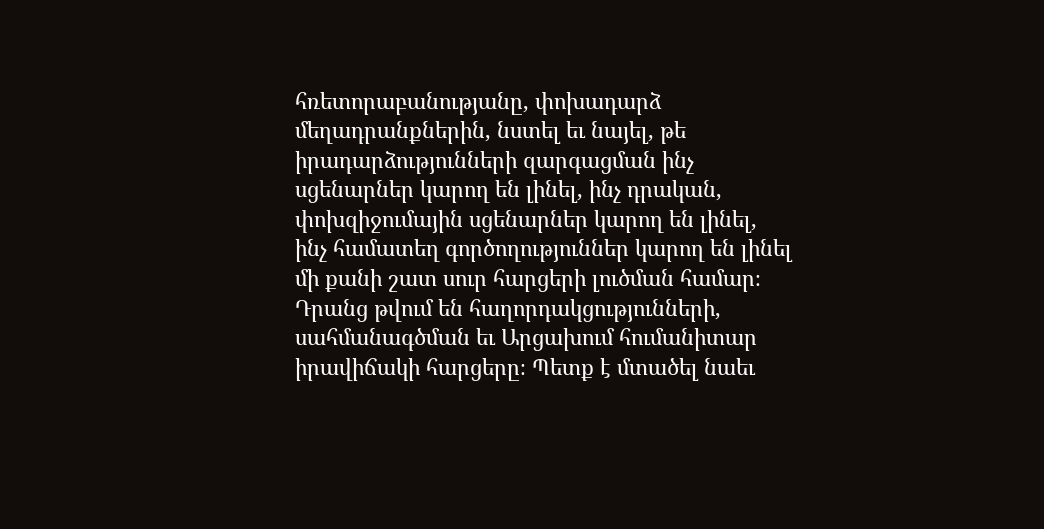հռետորաբանությանը, փոխադարձ մեղադրանքներին, նստել եւ նայել, թե իրադարձությունների զարգացման ինչ սցենարներ կարող են լինել, ինչ դրական, փոխզիջումային սցենարներ կարող են լինել, ինչ համատեղ գործողություններ կարող են լինել մի քանի շատ սուր հարցերի լուծման համար։ Դրանց թվում են հաղորդակցությունների, սահմանագծման եւ Արցախում հումանիտար իրավիճակի հարցերը։ Պետք է մտածել նաեւ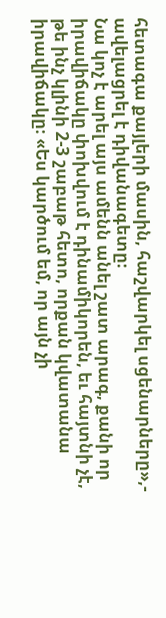հետագա քայլերի մասին, հաշվարկել սցենարները»,- ավելացրել է դիվանագետը։
Նա կոչ է արել այս ամենն անել շատ արագ, քանի որ իրավիճակը փոխվում է դինամիկորեն, եւ հայտնի չէ, թե ինչ կլինի 2-3 շաբաթ հետո, որքան կվատանա իրավիճակը։ «Ես կարծում եմ, որ այն չի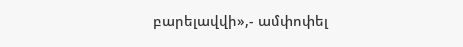բարելավվի»,- ամփոփել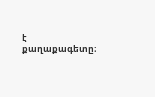է քաղաքագետը։